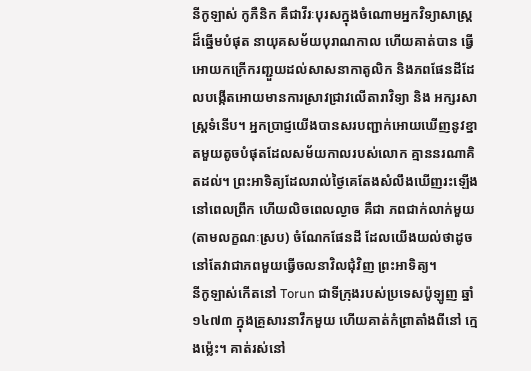នីកូឡាស់ កូភឺនិក គឺជាវីរៈបុរសក្នុងចំណោមអ្នកវិទ្យាសាស្ត្រដ៏ឆ្នើមបំផុត នាយុគសម័យបុរាណកាល ហើយគាត់បាន ធ្វើអោយកក្រើករញ្ជួយដល់សាសនាកាតូលិក និងភពផែនដីដែលបង្កើតអោយមានការស្រាវជ្រាវលើតារាវិទ្យា និង អក្សរសាស្ត្រទំនើប។ អ្នកប្រាជ្ញយើងបានសរបញ្ជាក់អោយឃើញនូវខ្នាតមួយតូចបំផុតដែលសម័យកាលរបស់លោក គ្មាននរណាគិតដល់។ ព្រះអាទិត្យដែលរាល់ថ្ងៃគេតែងសំលឹងឃើញរះឡើងនៅពេលព្រឹក ហើយលិចពេលល្ងាច គឺជា ភពជាក់លាក់មួយ (តាមលក្ខណៈស្រប) ចំណែកផែនដី ដែលយើងយល់ថាដូច នៅតែវាជាភពមួយធ្វើចលនាវិលជុំវិញ ព្រះអាទិត្យ។
នីកូឡាស់កើតនៅ Torun ជាទីក្រុងរបស់ប្រទេសប៉ូឡូញ ឆ្នាំ ១៤៧៣ ក្នុងគ្រួសារនាវឹកមួយ ហើយគាត់កំព្រាតាំងពីនៅ ក្មេងម្ល៉េះ។ គាត់រស់នៅ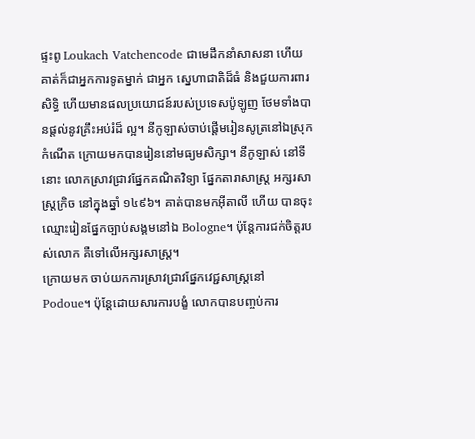ផ្ទះពូ Loukach Vatchencode ជាមេដឹកនាំសាសនា ហើយគាត់ក៏ជាអ្នកការទូតម្នាក់ ជាអ្នក ស្នេហាជាតិដ៏ធំ និងជួយការពារសិទ្ធិ ហើយមានផលប្រយោជន៍របស់ប្រទេសប៉ូឡូញ ថែមទាំងបានផ្តល់នូវគ្រឹះអប់រំដ៏ ល្អ។ នីកូឡាស់ចាប់ផ្តើមរៀនសូត្រនៅឯស្រុកកំណើត ក្រោយមកបានរៀននៅមធ្យមសិក្សា។ នីកូឡាស់ នៅទីនោះ លោកស្រាវជ្រាវផ្នែកគណិតវិទ្យា ផ្នែកតារាសាស្ត្រ អក្សរសាស្ត្រក្រិច នៅក្នុងឆ្នាំ ១៤៩៦។ គាត់បានមកអ៊ីតាលី ហើយ បានចុះឈ្មោះរៀនផ្នែកច្បាប់សង្គមនៅឯ Bologne។ ប៉ុន្តែការជក់ចិត្តរបស់លោក គឺទៅលើអក្សរសាស្ត្រ។
ក្រោយមក ចាប់យកការស្រាវជ្រាវផ្នែកវេជ្ជសាស្ត្រនៅ Podoue។ ប៉ុន្តែដោយសារការបង្ខំ លោកបានបញ្ចប់ការ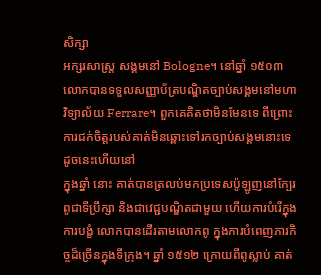សិក្សា
អក្សរសាស្ត្រ សង្គមនៅ Bologne។ នៅឆ្នាំ ១៥០៣ លោកបានទទួលសញ្ញាប័ត្របណ្ឌិតច្បាប់សង្គមនៅមហាវិទ្យាល័យ Ferrare។ ពួកគេគិតថាមិនមែនទេ ពីព្រោះការជក់ចិត្តរបស់គាត់មិនឆ្ពោះទៅរកច្បាប់សង្គមនោះទេ ដូចនេះហើយនៅ
ក្នុងឆ្នាំ នោះ គាត់បានត្រលប់មកប្រទេសប៉ូឡូញនៅក្បែរពូជាទីប្រឹក្សា និងជាវេជ្ជបណ្ឌិតជាមួយ ហើយការបំរើក្នុង
ការបង្ខំ លោកបានដើរតាមលោកពូ ក្នុងការបំពេញភារកិច្ចដ៏ច្រើនក្នុងទីក្រុង។ ឆ្នាំ ១៥១២ ក្រោយពីពូស្លាប់ គាត់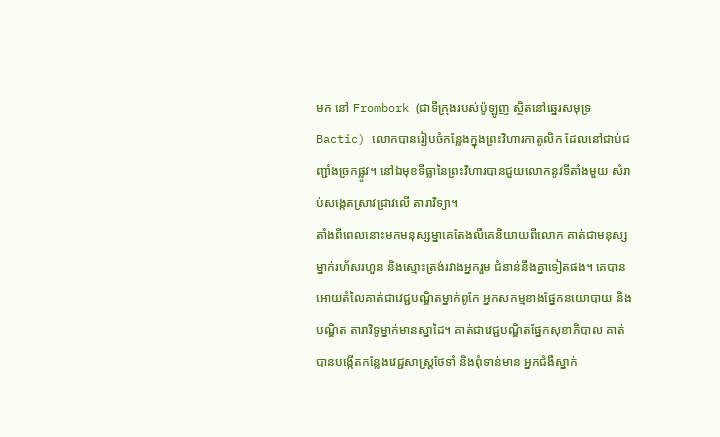មក នៅ Frombork (ជាទីក្រុងរបស់ប៉ូឡូញ ស្ថិតនៅឆ្នេរសមុទ្រ Bactic) លោកបានរៀបចំកន្លែងក្នុងព្រះវិហារកាតូលិក ដែលនៅជាប់ជញ្ជាំងច្រកផ្លូវ។ នៅឯមុខទីធ្លានៃព្រះវិហារបានជួយលោកនូវទីតាំងមួយ សំរាប់សង្កេតស្រាវជ្រាវលើ តារាវិទ្យា។
តាំងពីពេលនោះមកមនុស្សម្នាគេតែងលឺគេនិយាយពីលោក គាត់ជាមនុស្សម្នាក់រហ័សរហួន និងស្មោះត្រង់រវាងអ្នករួម ជំនាន់នឹងគ្នាទៀតផង។ គេបានអោយតំលៃគាត់ជាវេជ្ជបណ្ឌិតម្នាក់ពូកែ អ្នកសកម្មខាងផ្នែកនយោបាយ និងបណ្ឌិត តារាវិទូម្នាក់មានស្នាដៃ។ គាត់ជាវេជ្ជបណ្ឌិតផ្នែកសុខាភិបាល គាត់បានបង្កើតកន្លែងវេជ្ជសាស្ត្រថែទាំ និងពុំទាន់មាន អ្នកជំងឺស្នាក់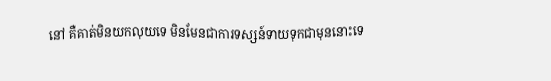នៅ គឺគាត់មិនយកលុយទេ មិនមែនជាការទស្សន៍ទាយទុកជាមុននោះទេ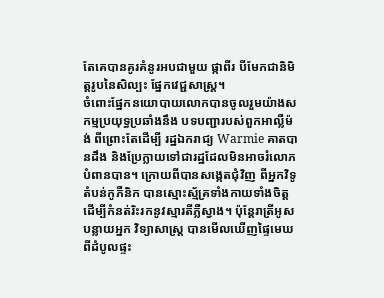តែគេបានគូរគំនូរអបជាមួយ ផ្កាពីរ បីមែកជានិមិត្តរូបនៃសិល្បះ ផ្នែកវេជ្ជសាស្ត្រ។
ចំពោះផ្នែកនយោបាយលោកបានចូលរួមយ៉ាងសកម្មប្រយុទ្ធប្រឆាំងនឹង បទបញ្ជារបស់ពួកអាល្លឺម៉ង់ ពីព្រោះតែដើម្បី រដ្ឋឯករាជ្យ Warmie គាតបានដឹង និងប្រែក្លាយទៅជារដ្ឋដែលមិនអាចរំលោភបំពានបាន។ ក្រោយពីបានសង្កេតជុំវិញ ពីអ្នកវិទូ តំបន់កូភឺនិក បានស្មោះស្ម័គ្រទាំងកាយទាំងចិត្តដើម្បីកំនត់រិះរកនូវស្មារតីភ្លឺស្វាង។ ប៉ុន្តែរាត្រីអូសបន្លាយអ្នក វិទ្យាសាស្ត្រ បានមើលឃើញផ្ទៃមេឃពីដំបូលផ្ទះ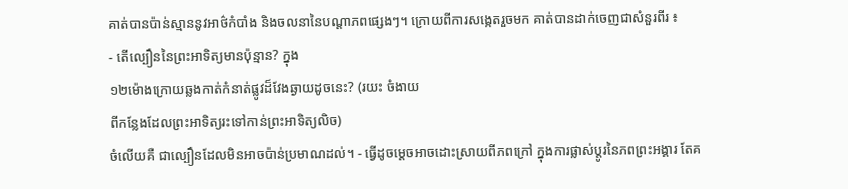គាត់បានប៉ាន់ស្មាននូវអាថ៌កំបាំង និងចលនានៃបណ្តាភពផ្សេងៗ។ ក្រោយពីការសង្កេតរួចមក គាត់បានដាក់ចេញជាសំនួរពីរ ៖
- តើល្បឿននៃព្រះអាទិត្យមានប៉ុន្មាន? ក្នុង
១២ម៉ោងក្រោយឆ្លងកាត់កំនាត់ផ្លូវដ៏វែងឆ្ងាយដូចនេះ? (រយះ ចំងាយ
ពីកន្លែងដែលព្រះអាទិត្យរះទៅកាន់ព្រះអាទិត្យលិច)
ចំលើយគឺ ជាល្បឿនដែលមិនអាចប៉ាន់ប្រមាណដល់។ - ធ្វើដូចម្តេចអាចដោះស្រាយពីភពក្រៅ ក្នុងការផ្លាស់ប្តូរនៃភពព្រះអង្គារ តែគ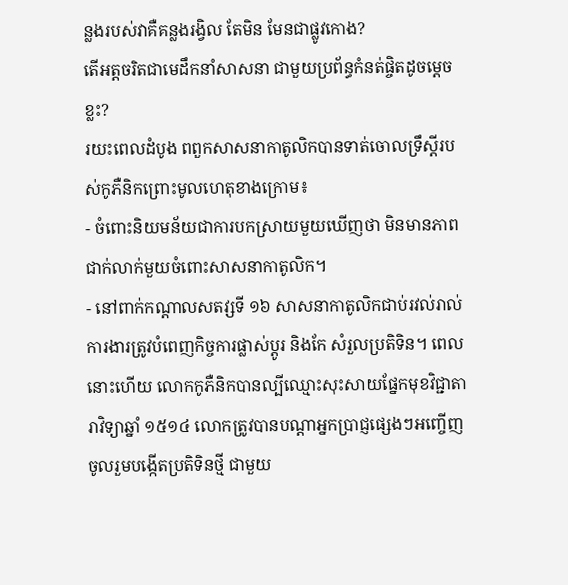ន្លងរបស់វាគឺគន្លងរង្វិល តែមិន មែនជាផ្លូវកោង?
តើអត្តចរិតជាមេដឹកនាំសាសនា ជាមួយប្រព័ន្ធកំនត់ផ្ចិតដូចម្តេចខ្លះ?
រយះពេលដំបូង ពពួកសាសនាកាតូលិកបានទាត់ចោលទ្រឹស្តីរបស់កូភឺនិកព្រោះមូលហេតុខាងក្រោម៖
- ចំពោះនិយមន័យជាការបកស្រាយមួយឃើញថា មិនមានភាពជាក់លាក់មួយចំពោះសាសនាកាតូលិក។
- នៅពាក់កណ្តាលសតវ្សទី ១៦ សាសនាកាតូលិកជាប់រវល់រាល់ការងារត្រូវបំពេញកិច្ចការផ្លាស់ប្តូរ និងកែ សំរួលប្រតិទិន។ ពេលនោះហើយ លោកកូភឺនិកបានល្បីឈ្មោះសុះសាយផ្នែកមុខវិជ្ជាតារាវិទ្យាឆ្នាំ ១៥១៤ លោកត្រូវបានបណ្តាអ្នកប្រាជ្ញផ្សេងៗអញ្ចើញចូលរួមបង្កើតប្រតិទិនថ្មី ជាមួយ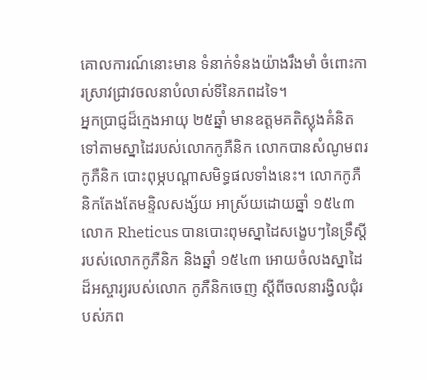គោលការណ៍នោះមាន ទំនាក់ទំនងយ៉ាងរឹងមាំ ចំពោះការស្រាវជ្រាវចលនាបំលាស់ទីនៃភពដទៃ។
អ្នកប្រាជ្ញដ៏ក្មេងអាយុ ២៥ឆ្នាំ មានឧត្តមគតិស្លុងគំនិតទៅតាមស្នាដៃរបស់លោកកូភឺនិក លោកបានសំណូមពរកូភឺនិក បោះពុម្ភបណ្តាសមិទ្ធផលទាំងនេះ។ លោកកូភឺនិកតែងតែមន្ទិលសង្ស័យ អាស្រ័យដោយឆ្នាំ ១៥៤៣ លោក Rheticus បានបោះពុមស្នាដៃសង្ខេបៗនៃទ្រឹស្តីរបស់លោកកូភឺនិក និងឆ្នាំ ១៥៤៣ អោយចំលងស្នាដៃដ៏អស្ចារ្យរបស់លោក កូភឺនិកចេញ ស្តីពីចលនារង្វិលជុំរបស់ភព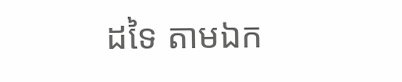ដទៃ តាមឯក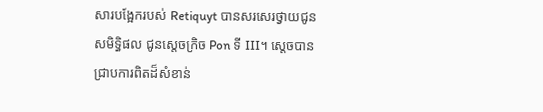សារបង្អែករបស់ Retiquyt បានសរសេរថ្វាយជូនសមិទ្ធិផល ជូនស្តេចក្រិច Pon ទី III។ សេ្តចបានជ្រាបការពិតដ៏សំខាន់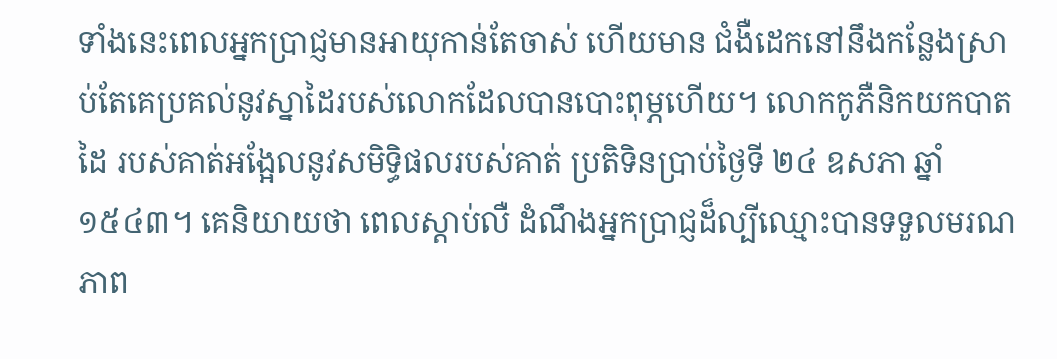ទាំងនេះពេលអ្នកប្រាជ្ញមានអាយុកាន់តែចាស់ ហើយមាន ជំងឺដេកនៅនឹងកន្លែងស្រាប់តែគេប្រគល់នូវស្នាដៃរបស់លោកដែលបានបោះពុម្ភហើយ។ លោកកូភឺនិកយកបាតដៃ របស់គាត់អង្អែលនូវសមិទ្ធិផលរបស់គាត់ ប្រតិទិនប្រាប់ថ្ងៃទី ២៤ ឧសភា ឆ្នាំ ១៥៤៣។ គេនិយាយថា ពេលស្តាប់លឺ ដំណឹងអ្នកប្រាជ្ញដ៏ល្បីឈ្មោះបានទទួលមរណភាព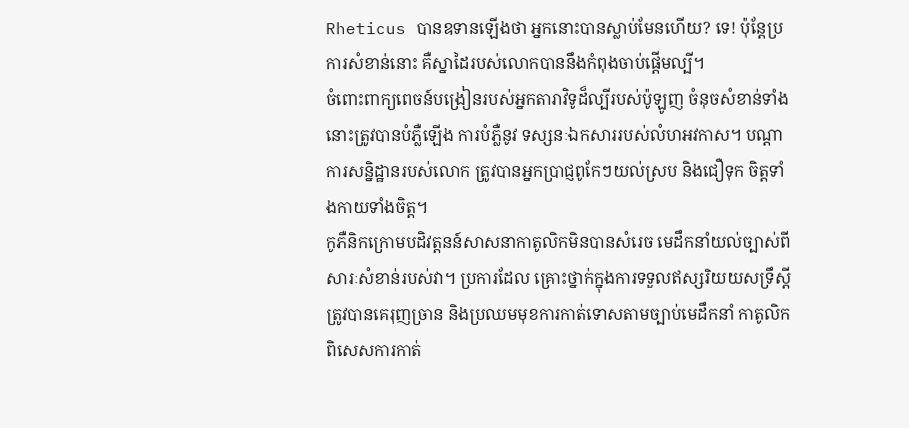Rheticus បានឧទានឡើងថា អ្នកនោះបានស្លាប់មែនហើយ? ទេ! ប៉ុន្តែប្រការសំខាន់នោះ គឺស្នាដៃរបស់លោកបាននឹងកំពុងចាប់ផ្តើមល្បី។
ចំពោះពាក្យពេចន៍បង្រៀនរបស់អ្នកតារាវិទូដ៏ល្បីរបស់ប៉ូឡូញ ចំនុចសំខាន់ទាំងនោះត្រូវបានបំភ្លឺឡើង ការបំភ្លឺនូវ ទស្សនៈឯកសាររបស់លំហអវកាស។ បណ្តាការសន្និដ្ឋានរបស់លោក ត្រូវបានអ្នកប្រាជ្ញពូកែៗយល់ស្រប និងជឿទុក ចិត្តទាំងកាយទាំងចិត្ត។
កូភឺនិកក្រោមបដិវត្តនន៍សាសនាកាតូលិកមិនបានសំរេច មេដឹកនាំយល់ច្បាស់ពីសារៈសំខាន់របស់វា។ ប្រការដែល គ្រោះថ្នាក់ក្នុងការទទួលឥស្សរិយយសទ្រឹស្តីត្រូវបានគេរុញច្រាន និងប្រឈមមុខការកាត់ទោសតាមច្បាប់មេដឹកនាំ កាតូលិក ពិសេសការកាត់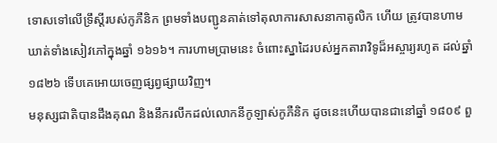ទោសទៅលើទ្រឹស្តីរបស់កូភឺនិក ព្រមទាំងបញ្ជូនគាត់ទៅតុលាការសាសនាកាតូលិក ហើយ ត្រូវបានហាមឃាត់ទាំងសៀវភៅក្នុងឆ្នាំ ១៦១៦។ ការហាមប្រាមនេះ ចំពោះស្នាដៃរបស់អ្នកតារាវិទូដ៏អស្ចារ្យរហូត ដល់ឆ្នាំ ១៨២៦ ទើបគេអោយចេញផ្សព្វផ្សាយវិញ។
មនុស្សជាតិបានដឹងគុណ និងនឹករលឹកដល់លោកនីកូឡាស់កូភឺនិក ដូចនេះហើយបានជានៅឆ្នាំ ១៨០៩ ពួ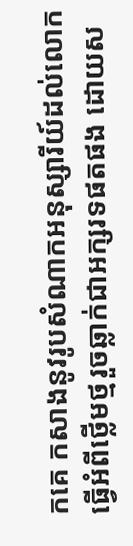កគេ កសាងនូវរូបសំណាកអនុស្សារីយ៍ដល់លោកធ្វើអំពីថ្លើមថ្មរួចឆ្លាក់ជាអក្សរទផតផង ដោយស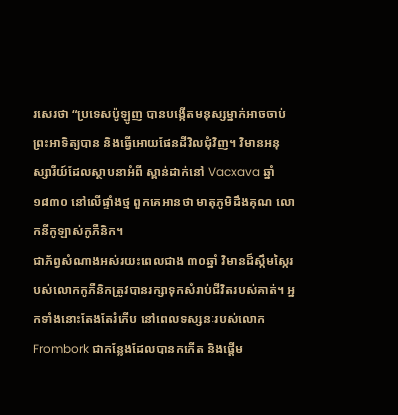រសេរថា “ប្រទេសប៉ូឡូញ បានបង្កើតមនុស្សម្នាក់អាចចាប់ព្រះអាទិត្យបាន និងធ្វើអោយផែនដីវិលជុំវិញ។ វិមានអនុស្សារីយ៍ដែលស្ថាបនាអំពី ស្ពាន់ដាក់នៅ Vacxava ឆ្នាំ ១៨៣០ នៅលើផ្ទាំងថ្ម ពួកគេអានថា មាតុភូមិដឹងគុណ លោកនីកូឡាស់កូភឺនិក។
ជាភ័ព្វសំណាងអស់រយះពេលជាង ៣០ឆ្នាំ វិមានដ៏ស្កឹមស្កៃរបស់លោកកូភឺនិកត្រូវបានរក្សាទុកសំរាប់ជីវិតរបស់គាត់។ អ្នកទាំងនោះតែងតែរំភើប នៅពេលទស្សនៈរបស់លោក Frombork ជាកន្លែងដែលបានកកើត និងផ្តើម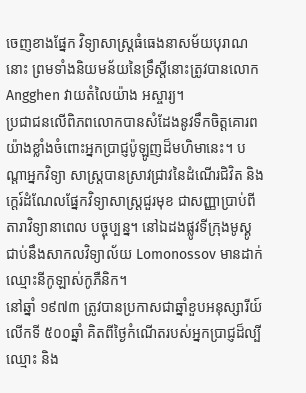ចេញខាងផ្នែក វិទ្យាសាស្ត្រធំធេងនាសម័យបុរាណនោះ ព្រមទាំងនិយមន័យនៃទ្រឹស្តីនោះត្រូវបានលោក Angghen វាយតំលៃយ៉ាង អស្ចារ្យ។
ប្រជាជនលើពិភពលោកបានសំដែងនូវទឹកចិត្តគោរពយ៉ាងខ្លាំងចំពោះអ្នកប្រាជ្ញប៉ូឡូញដ៏មហិមានេះ។ បណ្តាអ្នកវិទ្យា សាស្ត្របានស្រាវជ្រាវនៃដំណើរជិវិត និងកេ្តរ៍ដំណែលផ្នែកវិទ្យាសាស្ត្រជួរមុខ ជាសញ្ញាប្រាប់ពីតារាវិទ្យានាពេល បច្ចុប្បន្ន។ នៅឯដងផ្លូវទីក្រុងមូស្គូជាប់នឹងសាកលវិទ្យាល័យ Lomonossov មានដាក់ឈ្មោះនីកូឡាស់កូភឺនិក។
នៅឆ្នាំ ១៩៧៣ ត្រូវបានប្រកាសជាឆ្នាំខួបអនុស្សារីយ៍លើកទី ៥០០ឆ្នាំ គិតពីថ្ងៃកំណើតរបស់អ្នកប្រាជ្ញដ៏ល្បីឈ្មោះ និង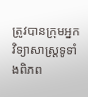ត្រូវបានក្រុមអ្នកវិទ្យាសាស្ត្រទូទាំងពិភព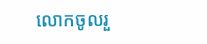លោកចូលរួ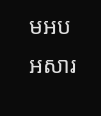មអបអសារ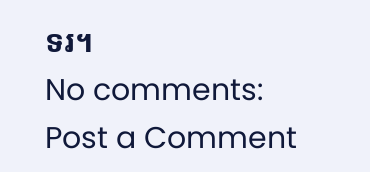ទរ។
No comments:
Post a Comment